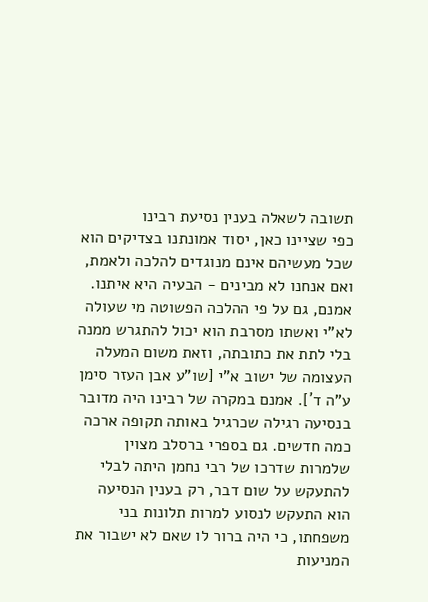תשובה לשאלה בענין נסיעת רבינו
כפי שציינו כאן, יסוד אמונתנו בצדיקים הוא שכל מעשיהם אינם מנוגדים להלכה ולאמת, ואם אנחנו לא מבינים - הבעיה היא איתנו. אמנם, גם על פי ההלכה הפשוטה מי שעולה לא"י ואשתו מסרבת הוא יכול להתגרש ממנה בלי לתת את כתובתה, וזאת משום המעלה העצומה של ישוב א"י [שו"ע אבן העזר סימן ע"ה ד´]. אמנם במקרה של רבינו היה מדובר בנסיעה רגילה שכרגיל באותה תקופה ארכה כמה חדשים. גם בספרי ברסלב מצוין שלמרות שדרכו של רבי נחמן היתה לבלי להתעקש על שום דבר, רק בענין הנסיעה הוא התעקש לנסוע למרות תלונות בני משפחתו, כי היה ברור לו שאם לא ישבור את המניעות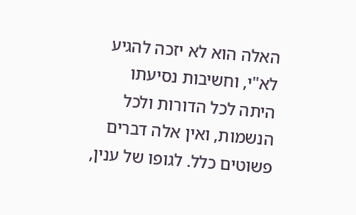האלה הוא לא יזכה להגיע לא"י, וחשיבות נסיעתו היתה לכל הדורות ולכל הנשמות, ואין אלה דברים פשוטים כלל. לגופו של ענין,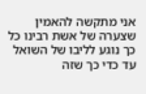אני מתקשה להאמין שצערה של אשת רבינו כל כך נוגע לליבו של השואל עד כדי כך שזה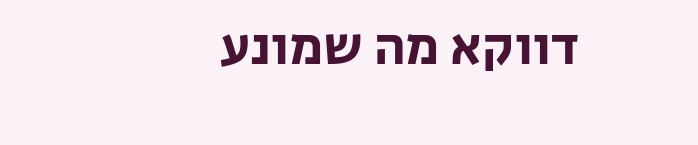דווקא מה שמונע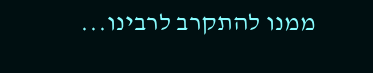ממנו להתקרב לרבינו...